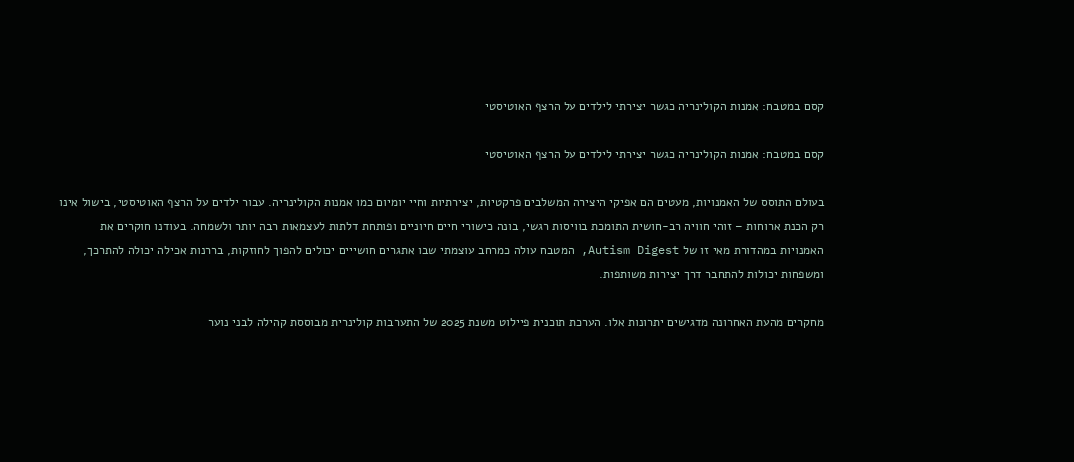קסם במטבח: אמנות הקולינריה כגשר יצירתי לילדים על הרצף האוטיסטי

קסם במטבח: אמנות הקולינריה כגשר יצירתי לילדים על הרצף האוטיסטי

בעולם התוסס של האמנויות, מעטים הם אפיקי היצירה המשלבים פרקטיות, יצירתיות וחיי יומיום כמו אמנות הקולינריה. עבור ילדים על הרצף האוטיסטי, בישול אינו רק הכנת ארוחות – זוהי חוויה רב-חושית התומכת בוויסות רגשי, בונה כישורי חיים חיוניים ופותחת דלתות לעצמאות רבה יותר ולשמחה. בעודנו חוקרים את האמנויות במהדורת מאי זו של Autism Digest, המטבח עולה כמרחב עוצמתי שבו אתגרים חושייים יכולים להפוך לחוזקות, בררנות אכילה יכולה להתרכך, ומשפחות יכולות להתחבר דרך יצירות משותפות.

מחקרים מהעת האחרונה מדגישים יתרונות אלו. הערכת תוכנית פיילוט משנת 2025 של התערבות קולינרית מבוססת קהילה לבני נוער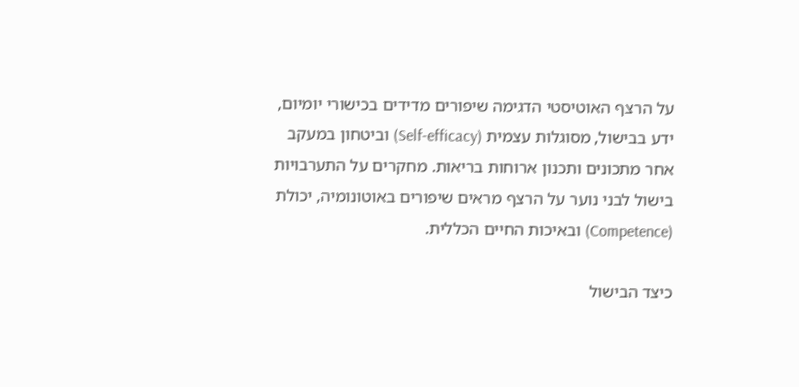על הרצף האוטיסטי הדגימה שיפורים מדידים בכישורי יומיום, ידע בבישול, מסוגלות עצמית (Self-efficacy) וביטחון במעקב אחר מתכונים ותכנון ארוחות בריאות. מחקרים על התערבויות בישול לבני נוער על הרצף מראים שיפורים באוטונומיה, יכולת (Competence) ובאיכות החיים הכללית.

כיצד הבישול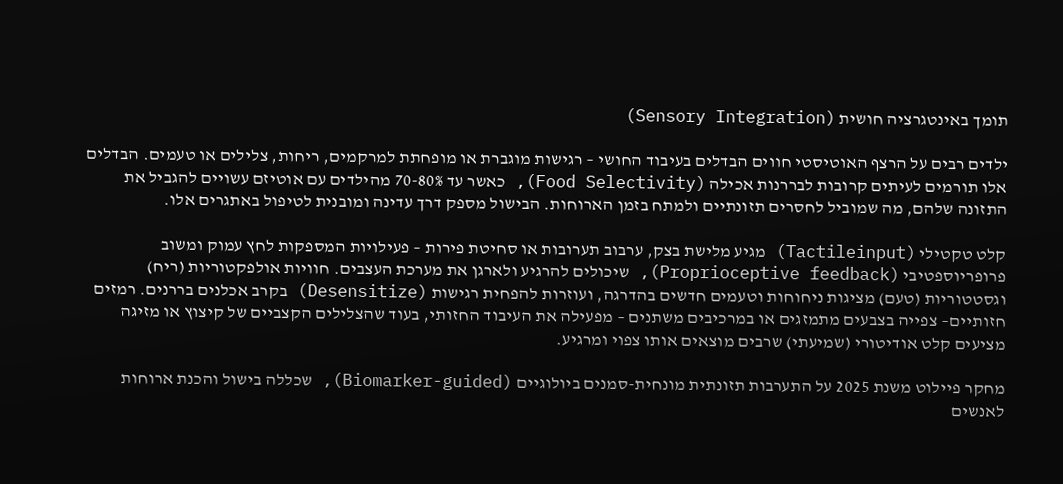תומך באינטגרציה חושית (Sensory Integration)

ילדים רבים על הרצף האוטיסטי חווים הבדלים בעיבוד החושי – רגישות מוגברת או מופחתת למרקמים, ריחות, צלילים או טעמים. הבדלים אלו תורמים לעיתים קרובות לבררנות אכילה (Food Selectivity), כאשר עד 70-80% מהילדים עם אוטיזם עשויים להגביל את התזונה שלהם, מה שמוביל לחסרים תזונתיים ולמתח בזמן הארוחות. הבישול מספק דרך עדינה ומובנית לטיפול באתגרים אלו.

קלט טקטילי (Tactileinput) מגיע מלישת בצק, ערבוב תערובות או סחיטת פירות – פעילויות המספקות לחץ עמוק ומשוב פרופריוספטיבי (Proprioceptive feedback), שיכולים להרגיע ולארגן את מערכת העצבים. חוויות אולפקטוריות (ריח) וגסטטוריות (טעם) מציגות ניחוחות וטעמים חדשים בהדרגה, ועוזרות להפחית רגישות (Desensitize) בקרב אכלנים בררנים. רמזים חזותיים– צפייה בצבעים מתמזגים או במרכיבים משתנים – מפעילה את העיבוד החזותי, בעוד שהצלילים הקצביים של קיצוץ או מזיגה מציעים קלט אודיטורי (שמיעתי) שרבים מוצאים אותו צפוי ומרגיע.

מחקר פיילוט משנת 2025 על התערבות תזונתית מונחית-סמנים ביולוגיים (Biomarker-guided), שכללה בישול והכנת ארוחות לאנשים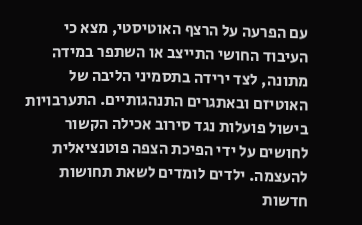עם הפרעה על הרצף האוטיסטי, מצא כי העיבוד החושי התייצב או השתפר במידה מתונה, לצד ירידה בתסמיני הליבה של האוטיזם ובאתגרים התנהגותיים. התערבויות בישול פועלות נגד סירוב אכילה הקשור לחושים על ידי הפיכת הצפה פוטנציאלית להעצמה. ילדים לומדים לשאת תחושות חדשות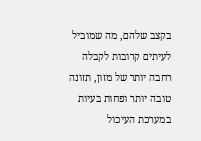בקצב שלהם, מה שמוביל לעיתים קרובות לקבלה רחבה יותר של מזון, תזונה טובה יותר ופחות בעיות במערכת העיכול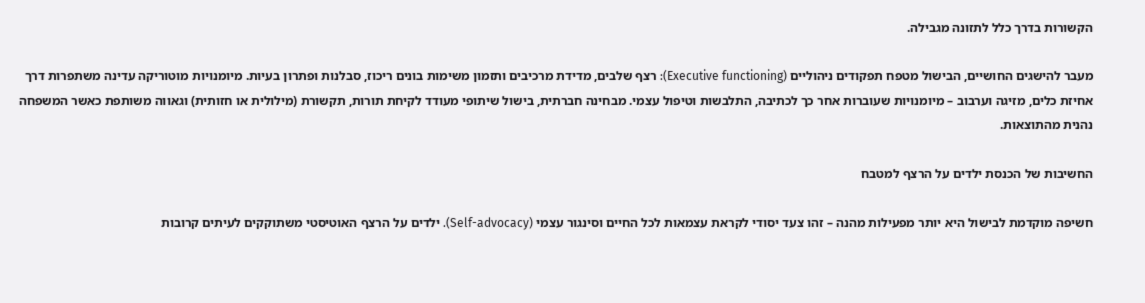הקשורות בדרך כלל לתזונה מגבילה.

מעבר להישגים החושיים, הבישול מטפח תפקודים ניהוליים (Executive functioning): רצף שלבים, מדידת מרכיבים ותזמון משימות בונים ריכוז, סבלנות ופתרון בעיות. מיומנויות מוטוריקה עדינה משתפרות דרך אחיזת כלים, מזיגה וערבוב – מיומנויות שעוברות אחר כך לכתיבה, התלבשות וטיפול עצמי. מבחינה חברתית, בישול שיתופי מעודד לקיחת תורות, תקשורת (מילולית או חזותית) וגאווה משותפת כאשר המשפחה נהנית מהתוצאות.

החשיבות של הכנסת ילדים על הרצף למטבח

חשיפה מוקדמת לבישול היא יותר מפעילות מהנה – זהו צעד יסודי לקראת עצמאות לכל החיים וסינגור עצמי (Self-advocacy). ילדים על הרצף האוטיסטי משתוקקים לעיתים קרובות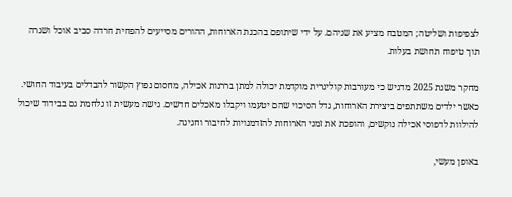לצפיפות ושליטה; המטבח מציע את שניהם. על ידי שיתופם בהכנת הארוחות, ההורים מסייעים להפחית חרדה סביב אוכל ושגרה תוך טיפוח תחושת בעלות.

מחקר משנת 2025 מדגיש כי מעורבות קולינרית מוקדמת יכולה למתן בררנות אכילה, מחסום נפוץ הקשור להבדלים בעיבוד החושי. כאשר ילדים משתתפים ביצירת הארוחות, גדל הסיכוי שהם יטעמו ויקבלו מאכלים חדשים. גישה מעשית זו נלחמת גם בבידוד שיכול להילוות לדפוסי אכילה נוקשים, והופכת את זמני הארוחות להזדמנויות לחיבור וחגיגה.

באופן מעשי,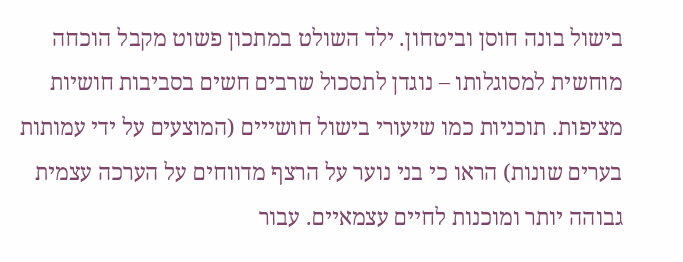בישול בונה חוסן וביטחון. ילד השולט במתכון פשוט מקבל הוכחה מוחשית למסוגלותו – נוגדן לתסכול שרבים חשים בסביבות חושיות מציפות. תוכניות כמו שיעורי בישול חושייים (המוצעים על ידי עמותות בערים שונות) הראו כי בני נוער על הרצף מדווחים על הערכה עצמית גבוהה יותר ומוכנות לחיים עצמאיים. עבור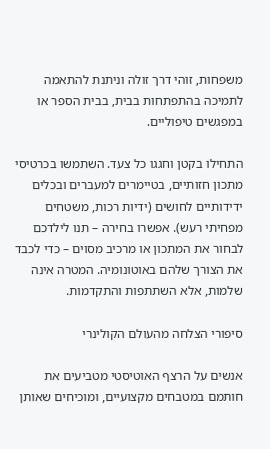משפחות, זוהי דרך זולה וניתנת להתאמה לתמיכה בהתפתחות בבית, בבית הספר או במפגשים טיפוליים.

התחילו בקטן וחגגו כל צעד. השתמשו בכרטיסי מתכון חזותיים, בטיימרים למעברים ובכלים ידידותיים לחושים (ידיות רכות, משטחים מפחיתי רעש). אפשרו בחירה – תנו לילדכם לבחור את המתכון או מרכיב מסוים – כדי לכבד את הצורך שלהם באוטונומיה. המטרה אינה שלמות, אלא השתתפות והתקדמות.

סיפורי הצלחה מהעולם הקולינרי

אנשים על הרצף האוטיסטי מטביעים את חותמם במטבחים מקצועיים, ומוכיחים שאותן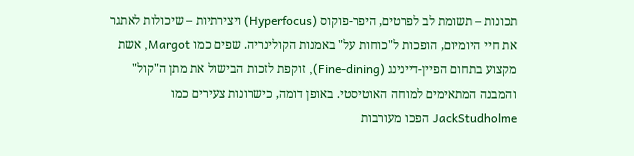תכונות – תשומת לב לפרטים, היפר-פוקוס (Hyperfocus) ויצירתיות – שיכולות לאתגר את חיי היומיום, הופכות ל"כוחות על" באמנות הקולינריה. שפים כמו Margot, אשת מקצוע בתחום הפיין-דיינינג (Fine-dining), זוקפת לזכות הבישול את מתן ה"קול" והמבנה המתאימים למוחה האוטיסטי. באופן דומה, כישרונות צעירים כמו JackStudholme הפכו מעורבות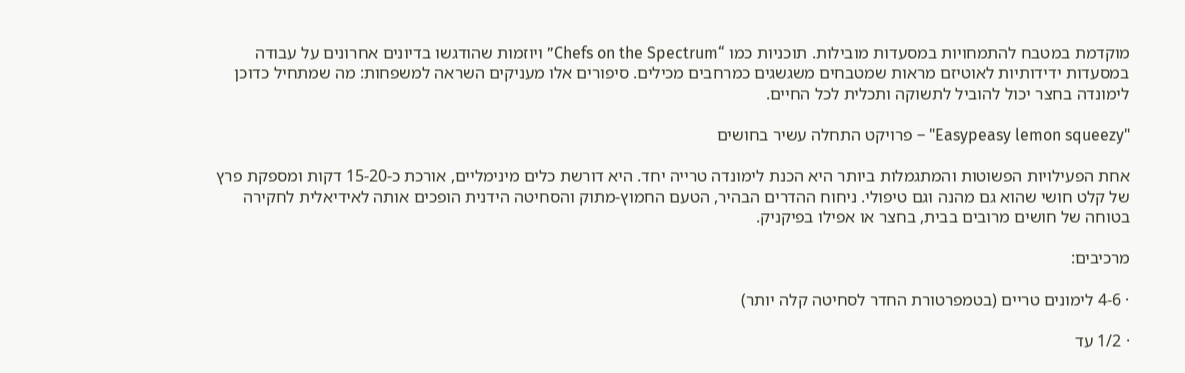מוקדמת במטבח להתמחויות במסעדות מובילות. תוכניות כמו “Chefs on the Spectrum” ויוזמות שהודגשו בדיונים אחרונים על עבודה במסעדות ידידותיות לאוטיזם מראות שמטבחים משגשגים כמרחבים מכילים. סיפורים אלו מעניקים השראה למשפחות: מה שמתחיל כדוכן לימונדה בחצר יכול להוביל לתשוקה ותכלית לכל החיים.

"Easypeasy lemon squeezy" – פרויקט התחלה עשיר בחושים

אחת הפעילויות הפשוטות והמתגמלות ביותר היא הכנת לימונדה טרייה יחד. היא דורשת כלים מינימליים, אורכת כ-15-20 דקות ומספקת פרץ של קלט חושי שהוא גם מהנה וגם טיפולי. ניחוח ההדרים הבהיר, הטעם החמוץ-מתוק והסחיטה הידנית הופכים אותה לאידיאלית לחקירה בטוחה של חושים מרובים בבית, בחצר או אפילו בפיקניק.

מרכיבים:

· 4-6 לימונים טריים (בטמפרטורת החדר לסחיטה קלה יותר)

· 1/2 עד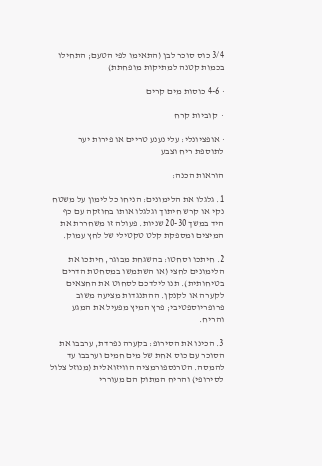3/4 כוס סוכר לבן (התאימו לפי הטעם; התחילו בכמות קטנה למתיקות מופחתת)

· 4-6 כוסות מים קרים

·  קוביות קרח

· אופציונלי: עלי נענע טריים או פירות יער לתוספת ריח וצבע

הוראות הכנה:

1. גלגלו את הלימונים: הניחו כל לימון על משטח נקי או קרש חיתוך וגלגלו אותו בחוזקה עם כף היד במשך 20-30 שניות. פעולה זו משחררת את המיצים ומספקת קלט טקטילי של לחץ עמוק.

2. חיתכו וסחטו: בהשגחת מבוגר, חיתכו את הלימונים לחצי (או השתמשו במסחטת הדרים בטיחותית). תנו לילדכם לסחוט את החצאים לקערה או לקנקן. ההתנגדות מציעה משוב פרופריוספטיבי; פרץ המיץ מפעיל את המגע והריח.

3. הכינו את הסירופ: בקערה נפרדת, ערבבו את הסוכר עם כוס אחת של מים חמים וערבבו עד להמסה. הטרנספורמציה הוויזואלית (מנוזל צלול לסירופי) והריח המתוק הם מעוררי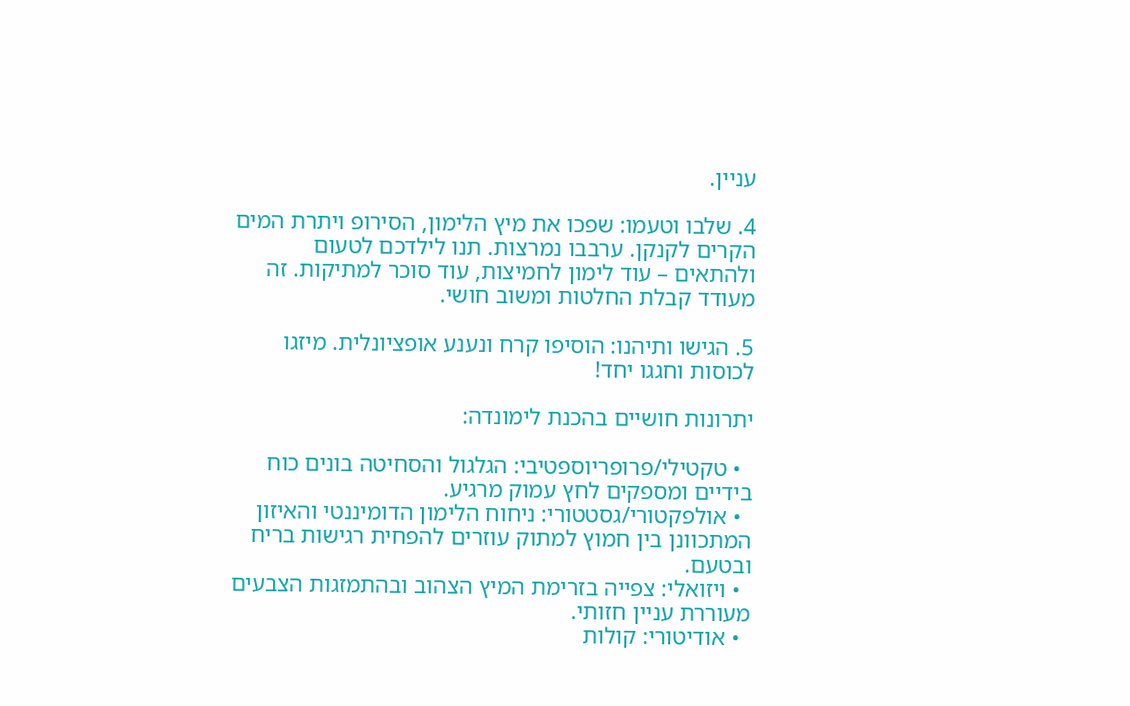עניין.

4. שלבו וטעמו: שפכו את מיץ הלימון, הסירופ ויתרת המים הקרים לקנקן. ערבבו נמרצות. תנו לילדכם לטעום ולהתאים – עוד לימון לחמיצות, עוד סוכר למתיקות. זה מעודד קבלת החלטות ומשוב חושי.

5. הגישו ותיהנו: הוסיפו קרח ונענע אופציונלית. מיזגו לכוסות וחגגו יחד!

יתרונות חושיים בהכנת לימונדה:

  • טקטילי/פרופריוספטיבי: הגלגול והסחיטה בונים כוח   בידיים ומספקים לחץ עמוק מרגיע.
  • אולפקטורי/גסטטורי: ניחוח הלימון הדומיננטי והאיזון     המתכוונן בין חמוץ למתוק עוזרים להפחית רגישות בריח ובטעם.
  • ויזואלי: צפייה בזרימת המיץ הצהוב ובהתמזגות הצבעים     מעוררת עניין חזותי.
  • אודיטורי: קולות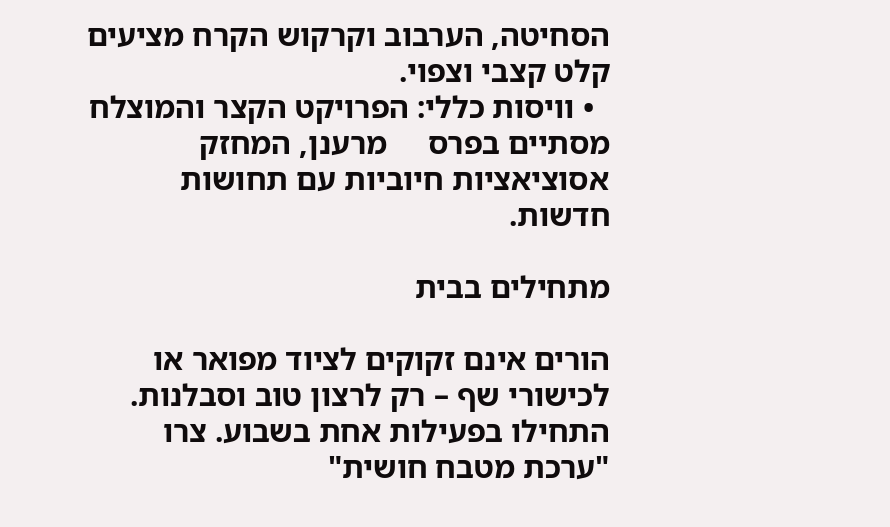הסחיטה, הערבוב וקרקוש הקרח מציעים קלט קצבי וצפוי.
  • וויסות כללי: הפרויקט הקצר והמוצלח מסתיים בפרס     מרענן, המחזק אסוציאציות חיוביות עם תחושות חדשות.

מתחילים בבית

הורים אינם זקוקים לציוד מפואר או לכישורי שף – רק לרצון טוב וסבלנות. התחילו בפעילות אחת בשבוע. צרו "ערכת מטבח חושית"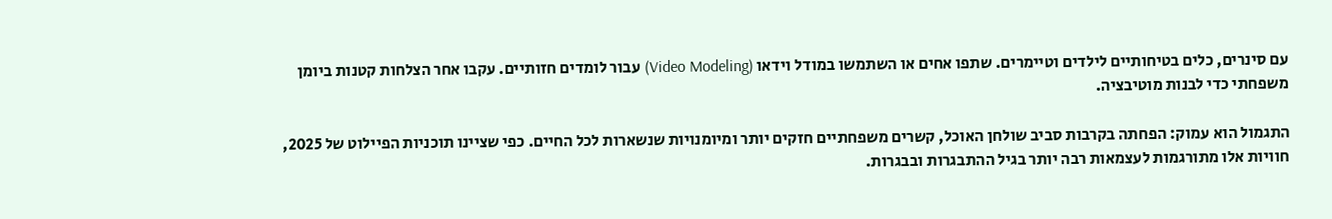עם סינרים, כלים בטיחותיים לילדים וטיימרים. שתפו אחים או השתמשו במודל וידאו (Video Modeling) עבור לומדים חזותיים. עקבו אחר הצלחות קטנות ביומן משפחתי כדי לבנות מוטיבציה.

התגמול הוא עמוק: הפחתה בקרבות סביב שולחן האוכל, קשרים משפחתיים חזקים יותר ומיומנויות שנשארות לכל החיים. כפי שציינו תוכניות הפיילוט של 2025, חוויות אלו מתורגמות לעצמאות רבה יותר בגיל ההתבגרות ובבגרות.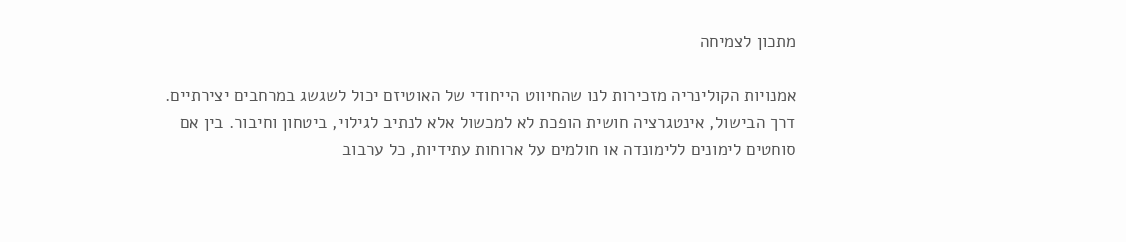מתכון לצמיחה

אמנויות הקולינריה מזכירות לנו שהחיווט הייחודי של האוטיזם יכול לשגשג במרחבים יצירתיים. דרך הבישול, אינטגרציה חושית הופכת לא למכשול אלא לנתיב לגילוי, ביטחון וחיבור. בין אם סוחטים לימונים ללימונדה או חולמים על ארוחות עתידיות, כל ערבוב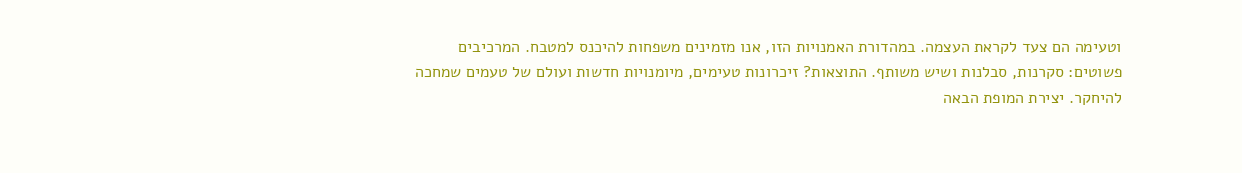וטעימה הם צעד לקראת העצמה. במהדורת האמנויות הזו, אנו מזמינים משפחות להיכנס למטבח. המרכיבים פשוטים: סקרנות, סבלנות ושיש משותף. התוצאות? זיכרונות טעימים, מיומנויות חדשות ועולם של טעמים שמחכה להיחקר. יצירת המופת הבאה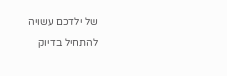של ילדכם עשויה להתחיל בדיוק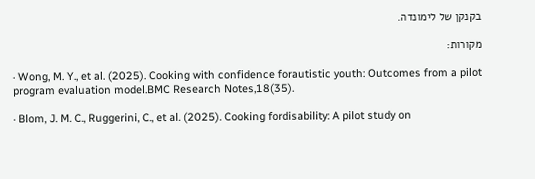בקנקן של לימונדה.

מקורות:

· Wong, M. Y., et al. (2025). Cooking with confidence forautistic youth: Outcomes from a pilot program evaluation model.BMC Research Notes,18(35).

· Blom, J. M. C., Ruggerini, C., et al. (2025). Cooking fordisability: A pilot study on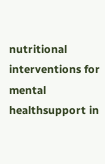nutritional interventions for mental healthsupport in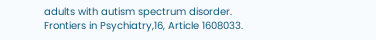adults with autism spectrum disorder. Frontiers in Psychiatry,16, Article 1608033.